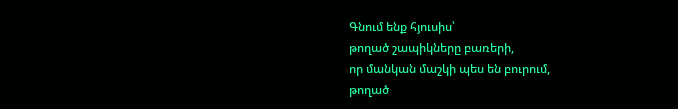Գնում ենք հյուսիս՝
թողած շապիկները բառերի,
որ մանկան մաշկի պես են բուրում,
թողած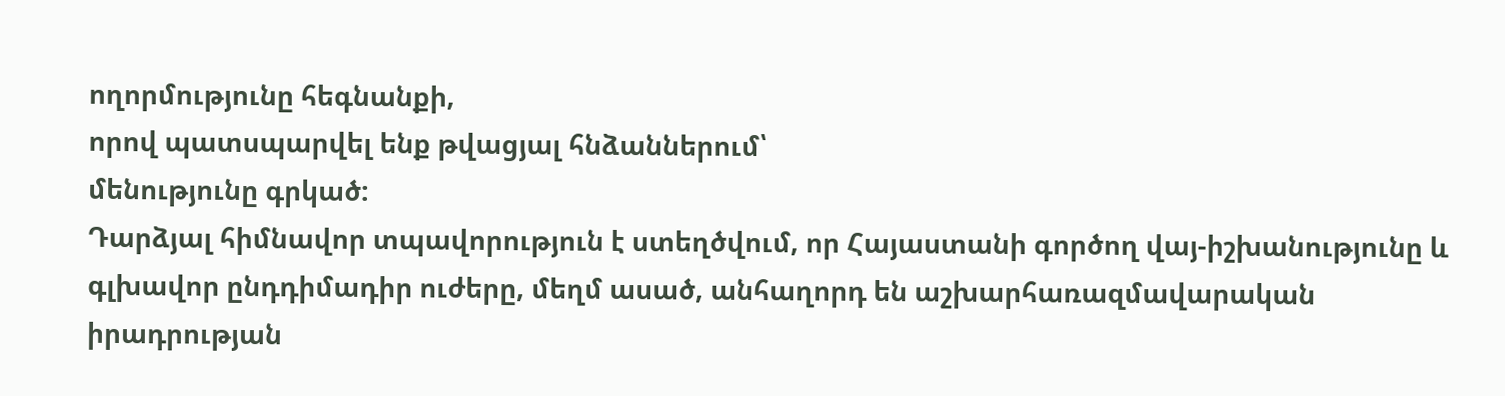ողորմությունը հեգնանքի,
որով պատսպարվել ենք թվացյալ հնձաններում՝
մենությունը գրկած:
Դարձյալ հիմնավոր տպավորություն է ստեղծվում, որ Հայաստանի գործող վայ-իշխանությունը և գլխավոր ընդդիմադիր ուժերը, մեղմ ասած, անհաղորդ են աշխարհառազմավարական իրադրության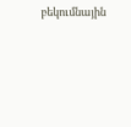բեկումնային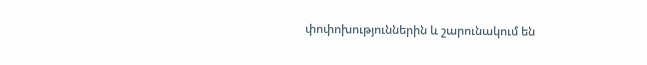փոփոխություններին և շարունակում են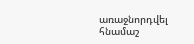առաջնորդվել հնամաշ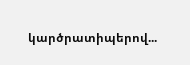կարծրատիպերով...